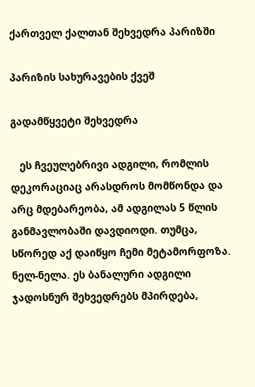ქართველ ქალთან შეხვედრა პარიზში

პარიზის სახურავების ქვეშ

გადამწყვეტი შეხვედრა

   ეს ჩვეულებრივი ადგილი, რომლის დეკორაციაც არასდროს მომწონდა და არც მდებარეობა, ამ ადგილას 5 წლის განმავლობაში დავდიოდი. თუმცა, სწორედ აქ დაიწყო ჩემი მეტამორფოზა. ნელ-ნელა. ეს ბანალური ადგილი ჯადოსნურ შეხვედრებს მპირდება,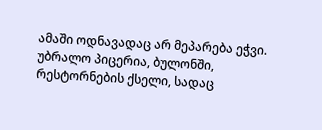ამაში ოდნავადაც არ მეპარება ეჭვი. უბრალო პიცერია, ბულონში, რესტორნების ქსელი, სადაც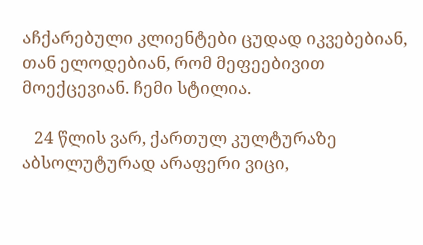აჩქარებული კლიენტები ცუდად იკვებებიან, თან ელოდებიან, რომ მეფეებივით მოექცევიან. ჩემი სტილია.

   24 წლის ვარ, ქართულ კულტურაზე აბსოლუტურად არაფერი ვიცი,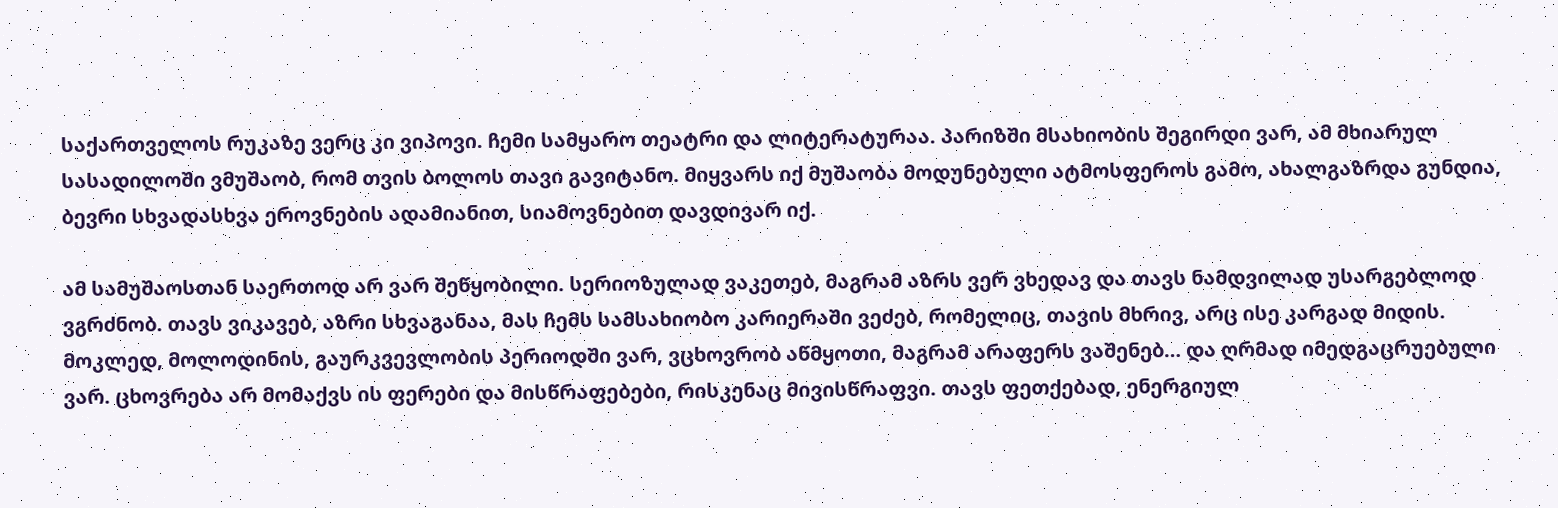საქართველოს რუკაზე ვერც კი ვიპოვი. ჩემი სამყარო თეატრი და ლიტერატურაა. პარიზში მსახიობის შეგირდი ვარ, ამ მხიარულ სასადილოში ვმუშაობ, რომ თვის ბოლოს თავი გავიტანო. მიყვარს იქ მუშაობა მოდუნებული ატმოსფეროს გამო, ახალგაზრდა გუნდია, ბევრი სხვადასხვა ეროვნების ადამიანით, სიამოვნებით დავდივარ იქ.

ამ სამუშაოსთან საერთოდ არ ვარ შეწყობილი. სერიოზულად ვაკეთებ, მაგრამ აზრს ვერ ვხედავ და თავს ნამდვილად უსარგებლოდ ვგრძნობ. თავს ვიკავებ, აზრი სხვაგანაა, მას ჩემს სამსახიობო კარიერაში ვეძებ, რომელიც, თავის მხრივ, არც ისე კარგად მიდის. მოკლედ, მოლოდინის, გაურკვევლობის პერიოდში ვარ, ვცხოვრობ აწმყოთი, მაგრამ არაფერს ვაშენებ… და ღრმად იმედგაცრუებული ვარ. ცხოვრება არ მომაქვს ის ფერები და მისწრაფებები, რისკენაც მივისწრაფვი. თავს ფეთქებად, ენერგიულ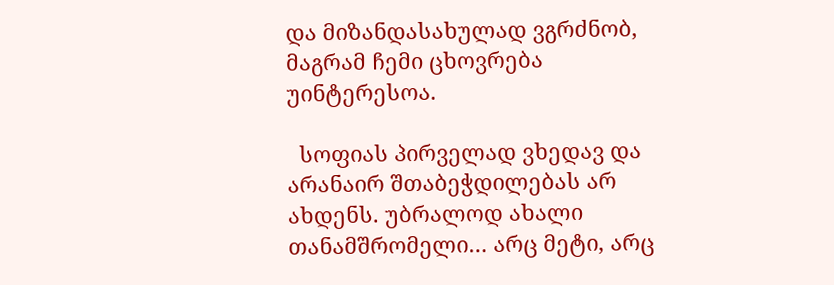და მიზანდასახულად ვგრძნობ, მაგრამ ჩემი ცხოვრება უინტერესოა.

  სოფიას პირველად ვხედავ და არანაირ შთაბეჭდილებას არ ახდენს. უბრალოდ ახალი თანამშრომელი… არც მეტი, არც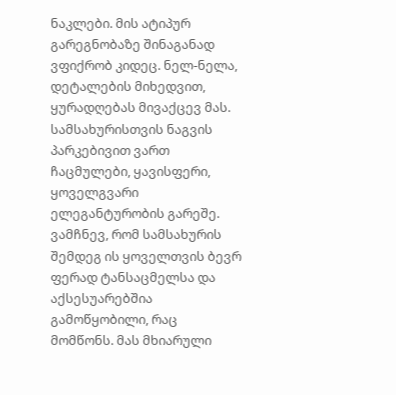ნაკლები. მის ატიპურ გარეგნობაზე შინაგანად ვფიქრობ კიდეც. ნელ-ნელა, დეტალების მიხედვით, ყურადღებას მივაქცევ მას. სამსახურისთვის ნაგვის პარკებივით ვართ ჩაცმულები, ყავისფერი, ყოველგვარი ელეგანტურობის გარეშე. ვამჩნევ, რომ სამსახურის შემდეგ ის ყოველთვის ბევრ ფერად ტანსაცმელსა და აქსესუარებშია გამოწყობილი, რაც მომწონს. მას მხიარული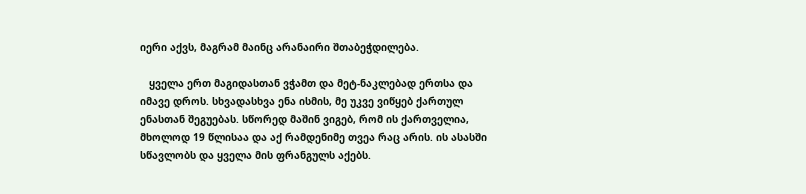იერი აქვს, მაგრამ მაინც არანაირი შთაბეჭდილება.

   ყველა ერთ მაგიდასთან ვჭამთ და მეტ-ნაკლებად ერთსა და იმავე დროს. სხვადასხვა ენა ისმის, მე უკვე ვიწყებ ქართულ ენასთან შეგუებას. სწორედ მაშინ ვიგებ, რომ ის ქართველია, მხოლოდ 19 წლისაა და აქ რამდენიმე თვეა რაც არის. ის ასასში სწავლობს და ყველა მის ფრანგულს აქებს.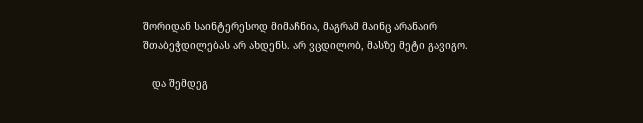შორიდან საინტერესოდ მიმაჩნია, მაგრამ მაინც არანაირ შთაბეჭდილებას არ ახდენს. არ ვცდილობ, მასზე მეტი გავიგო.

   და შემდეგ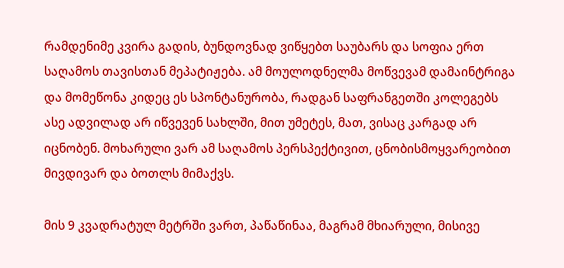რამდენიმე კვირა გადის, ბუნდოვნად ვიწყებთ საუბარს და სოფია ერთ საღამოს თავისთან მეპატიჟება. ამ მოულოდნელმა მოწვევამ დამაინტრიგა და მომეწონა კიდეც ეს სპონტანურობა, რადგან საფრანგეთში კოლეგებს ასე ადვილად არ იწვევენ სახლში, მით უმეტეს, მათ, ვისაც კარგად არ იცნობენ. მოხარული ვარ ამ საღამოს პერსპექტივით, ცნობისმოყვარეობით მივდივარ და ბოთლს მიმაქვს.

მის 9 კვადრატულ მეტრში ვართ, პაწაწინაა, მაგრამ მხიარული, მისივე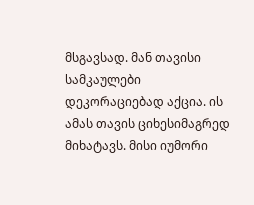მსგავსად. მან თავისი სამკაულები დეკორაციებად აქცია. ის ამას თავის ციხესიმაგრედ მიხატავს. მისი იუმორი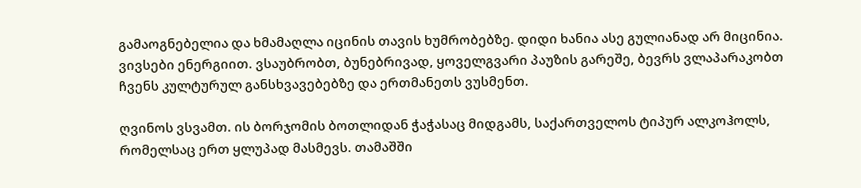გამაოგნებელია და ხმამაღლა იცინის თავის ხუმრობებზე. დიდი ხანია ასე გულიანად არ მიცინია. ვივსები ენერგიით. ვსაუბრობთ, ბუნებრივად, ყოველგვარი პაუზის გარეშე, ბევრს ვლაპარაკობთ ჩვენს კულტურულ განსხვავებებზე და ერთმანეთს ვუსმენთ.

ღვინოს ვსვამთ. ის ბორჯომის ბოთლიდან ჭაჭასაც მიდგამს, საქართველოს ტიპურ ალკოჰოლს, რომელსაც ერთ ყლუპად მასმევს. თამაშში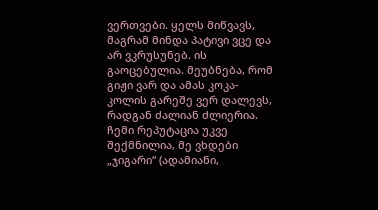ვერთვები. ყელს მიწვავს, მაგრამ მინდა პატივი ვცე და არ ვკრუსუნებ. ის გაოცებულია. მეუბნება, რომ გიჟი ვარ და ამას კოკა-კოლის გარეშე ვერ დალევს, რადგან ძალიან ძლიერია. ჩემი რეპუტაცია უკვე შექმნილია, მე ვხდები „ჯიგარი“ (ადამიანი,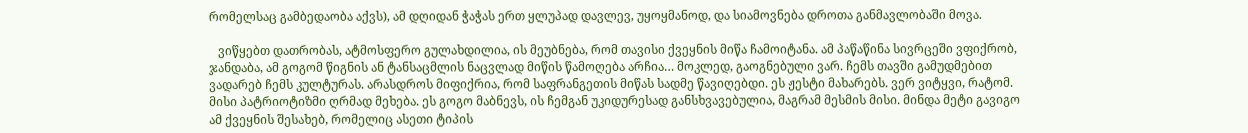რომელსაც გამბედაობა აქვს), ამ დღიდან ჭაჭას ერთ ყლუპად დავლევ, უყოყმანოდ, და სიამოვნება დროთა განმავლობაში მოვა.

   ვიწყებთ დათრობას, ატმოსფერო გულახდილია, ის მეუბნება, რომ თავისი ქვეყნის მიწა ჩამოიტანა. ამ პაწაწინა სივრცეში ვფიქრობ, ჯანდაბა, ამ გოგომ წიგნის ან ტანსაცმლის ნაცვლად მიწის წამოღება არჩია… მოკლედ, გაოგნებული ვარ. ჩემს თავში გამუდმებით ვადარებ ჩემს კულტურას. არასდროს მიფიქრია, რომ საფრანგეთის მიწას სადმე წავიღებდი. ეს ჟესტი მახარებს. ვერ ვიტყვი, რატომ. მისი პატრიოტიზმი ღრმად მეხება. ეს გოგო მაბნევს, ის ჩემგან უკიდურესად განსხვავებულია, მაგრამ მესმის მისი. მინდა მეტი გავიგო ამ ქვეყნის შესახებ, რომელიც ასეთი ტიპის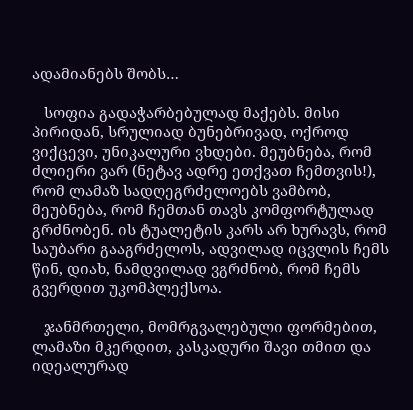ადამიანებს შობს…

   სოფია გადაჭარბებულად მაქებს. მისი პირიდან, სრულიად ბუნებრივად, ოქროდ ვიქცევი, უნიკალური ვხდები. მეუბნება, რომ ძლიერი ვარ (ნეტავ ადრე ეთქვათ ჩემთვის!), რომ ლამაზ სადღეგრძელოებს ვამბობ, მეუბნება, რომ ჩემთან თავს კომფორტულად გრძნობენ. ის ტუალეტის კარს არ ხურავს, რომ საუბარი გააგრძელოს, ადვილად იცვლის ჩემს წინ, დიახ, ნამდვილად ვგრძნობ, რომ ჩემს გვერდით უკომპლექსოა.

   ჯანმრთელი, მომრგვალებული ფორმებით, ლამაზი მკერდით, კასკადური შავი თმით და იდეალურად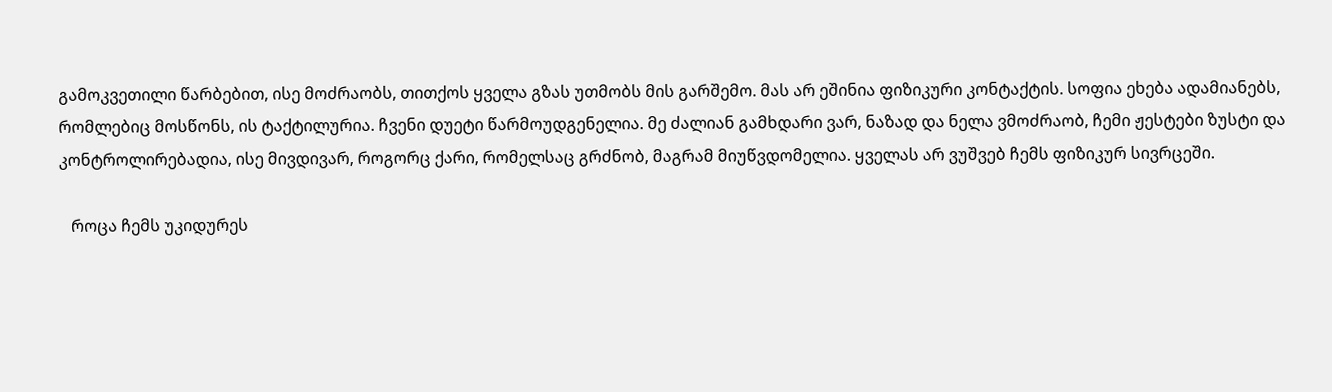გამოკვეთილი წარბებით, ისე მოძრაობს, თითქოს ყველა გზას უთმობს მის გარშემო. მას არ ეშინია ფიზიკური კონტაქტის. სოფია ეხება ადამიანებს, რომლებიც მოსწონს, ის ტაქტილურია. ჩვენი დუეტი წარმოუდგენელია. მე ძალიან გამხდარი ვარ, ნაზად და ნელა ვმოძრაობ, ჩემი ჟესტები ზუსტი და კონტროლირებადია, ისე მივდივარ, როგორც ქარი, რომელსაც გრძნობ, მაგრამ მიუწვდომელია. ყველას არ ვუშვებ ჩემს ფიზიკურ სივრცეში.

   როცა ჩემს უკიდურეს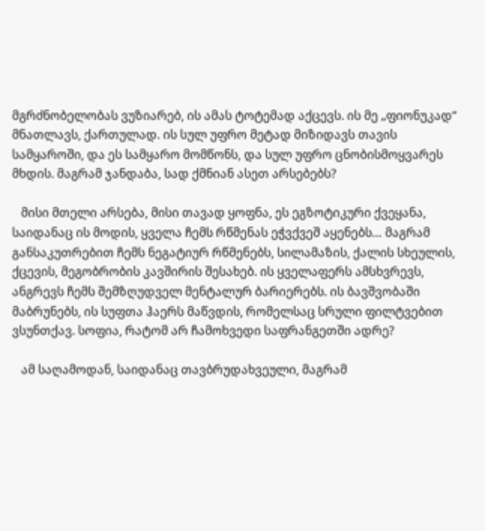მგრძნობელობას ვუზიარებ, ის ამას ტოტემად აქცევს. ის მე „ფიონუკად“ მნათლავს, ქართულად. ის სულ უფრო მეტად მიზიდავს თავის სამყაროში, და ეს სამყარო მომწონს, და სულ უფრო ცნობისმოყვარეს მხდის. მაგრამ ჯანდაბა, სად ქმნიან ასეთ არსებებს?

   მისი მთელი არსება, მისი თავად ყოფნა, ეს ეგზოტიკური ქვეყანა, საიდანაც ის მოდის, ყველა ჩემს რწმენას ეჭვქვეშ აყენებს… მაგრამ განსაკუთრებით ჩემს ნეგატიურ რწმენებს, სილამაზის, ქალის სხეულის, ქცევის, მეგობრობის კავშირის შესახებ. ის ყველაფერს ამსხვრევს, ანგრევს ჩემს შემზღუდველ მენტალურ ბარიერებს. ის ბავშვობაში მაბრუნებს, ის სუფთა ჰაერს მაწვდის, რომელსაც სრული ფილტვებით ვსუნთქავ. სოფია, რატომ არ ჩამოხვედი საფრანგეთში ადრე?

   ამ საღამოდან, საიდანაც თავბრუდახვეული, მაგრამ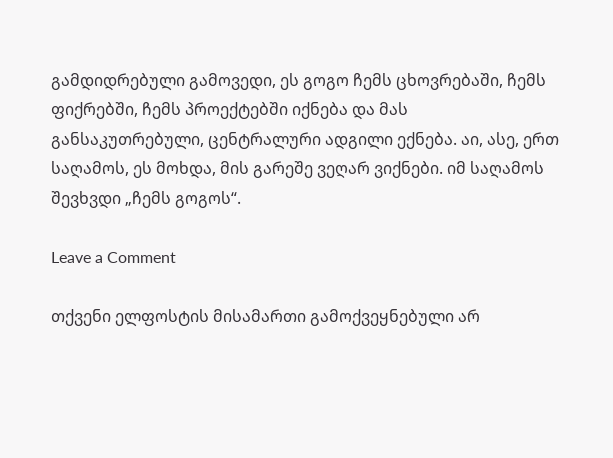გამდიდრებული გამოვედი, ეს გოგო ჩემს ცხოვრებაში, ჩემს ფიქრებში, ჩემს პროექტებში იქნება და მას განსაკუთრებული, ცენტრალური ადგილი ექნება. აი, ასე, ერთ საღამოს, ეს მოხდა, მის გარეშე ვეღარ ვიქნები. იმ საღამოს შევხვდი „ჩემს გოგოს“.

Leave a Comment

თქვენი ელფოსტის მისამართი გამოქვეყნებული არ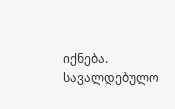იქნება. სავალდებულო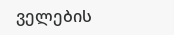ველების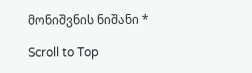მონიშვნის ნიშანი *

Scroll to Top